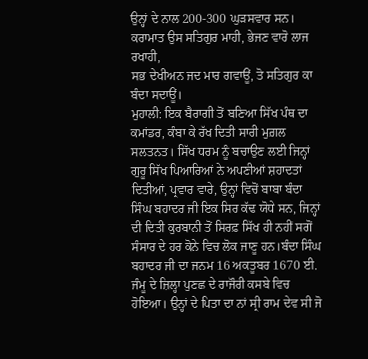ਉਨ੍ਹਾਂ ਦੇ ਨਾਲ 200-300 ਘੁੜਸਵਾਰ ਸਨ।
ਕਰਾਮਾਤ ਉਸ ਸਤਿਗੁਰ ਮਾਹੀ, ਭੇਜਣ ਵਾਰੋ ਲਾਜ ਰਖਾਹੀ,
ਸਭ ਦੇਖੀਅਨ ਜਦ ਮਾਰ ਗਵਾਊਂ, ਤੋ ਸਤਿਗੁਰ ਕਾ ਬੰਦਾ ਸਦਾਊਂ।
ਮੁਹਾਲੀ: ਇਕ ਬੈਰਾਗੀ ਤੋਂ ਬਣਿਆ ਸਿੱਖ ਪੰਥ ਦਾ ਕਮਾਂਡਰ, ਕੰਬਾ ਕੇ ਰੱਖ ਦਿਤੀ ਸਾਰੀ ਮੁਗ਼ਲ ਸਲਤਨਤ। ਸਿੱਖ ਧਰਮ ਨੂੰ ਬਚਾਉਣ ਲਈ ਜਿਨ੍ਹਾਂ ਗੁਰੂ ਸਿੱਖ ਪਿਆਰਿਆਂ ਨੇ ਅਪਣੀਆਂ ਸ਼ਹਾਦਤਾਂ ਦਿਤੀਆਂ, ਪ੍ਰਵਾਰ ਵਾਰੇ, ਉਨ੍ਹਾਂ ਵਿਚੋਂ ਬਾਬਾ ਬੰਦਾ ਸਿੰਘ ਬਹਾਦਰ ਜੀ ਇਕ ਸਿਰ ਕੱਢ ਯੋਧੇ ਸਨ, ਜਿਨ੍ਹਾਂ ਦੀ ਦਿਤੀ ਕੁਰਬਾਨੀ ਤੋਂ ਸਿਰਫ਼ ਸਿੱਖ ਹੀ ਨਹੀਂ ਸਗੋਂ ਸੰਸਾਰ ਦੇ ਹਰ ਕੋਨੇ ਵਿਚ ਲੋਕ ਜਾਣੂ ਹਨ।ਬੰਦਾ ਸਿੰਘ ਬਹਾਦਰ ਜੀ ਦਾ ਜਨਮ 16 ਅਕਤੂਬਰ 1670 ਈ. ਜੰਮੂ ਦੇ ਜ਼ਿਲ੍ਹਾ ਪੁਣਛ ਦੇ ਰਾਜੌਰੀ ਕਸਬੇ ਵਿਚ ਹੋਇਆ। ਉਨ੍ਹਾਂ ਦੇ ਪਿਤਾ ਦਾ ਨਾਂ ਸ੍ਰੀ ਰਾਮ ਦੇਵ ਸੀ ਜੋ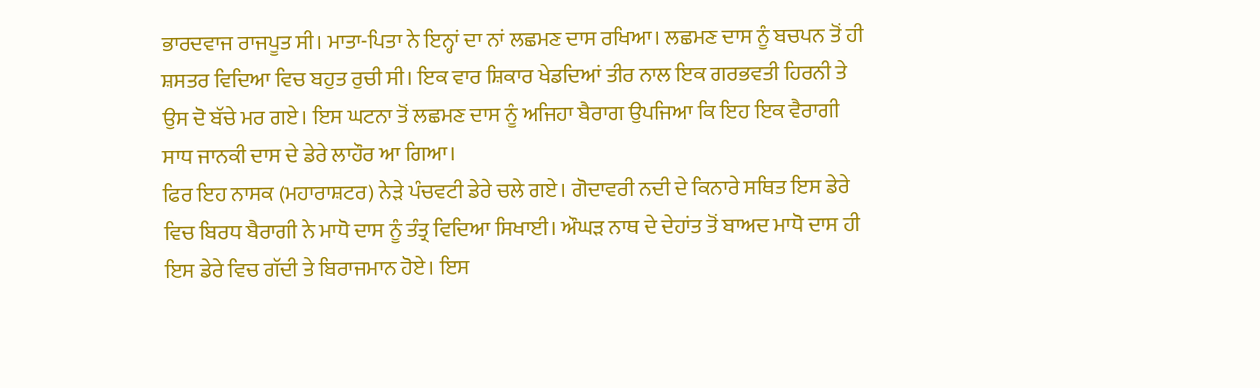ਭਾਰਦਵਾਜ ਰਾਜਪੂਤ ਸੀ। ਮਾਤਾ-ਪਿਤਾ ਨੇ ਇਨ੍ਹਾਂ ਦਾ ਨਾਂ ਲਛਮਣ ਦਾਸ ਰਖਿਆ। ਲਛਮਣ ਦਾਸ ਨੂੰ ਬਚਪਨ ਤੋਂ ਹੀ ਸ਼ਸਤਰ ਵਿਦਿਆ ਵਿਚ ਬਹੁਤ ਰੁਚੀ ਸੀ। ਇਕ ਵਾਰ ਸ਼ਿਕਾਰ ਖੇਡਦਿਆਂ ਤੀਰ ਨਾਲ ਇਕ ਗਰਭਵਤੀ ਹਿਰਨੀ ਤੇ ਉਸ ਦੋ ਬੱਚੇ ਮਰ ਗਏ। ਇਸ ਘਟਨਾ ਤੋਂ ਲਛਮਣ ਦਾਸ ਨੂੰ ਅਜਿਹਾ ਬੈਰਾਗ ਉਪਜਿਆ ਕਿ ਇਹ ਇਕ ਵੈਰਾਗੀ ਸਾਧ ਜਾਨਕੀ ਦਾਸ ਦੇ ਡੇਰੇ ਲਾਹੌਰ ਆ ਗਿਆ।
ਫਿਰ ਇਹ ਨਾਸਕ (ਮਹਾਰਾਸ਼ਟਰ) ਨੇੜੇ ਪੰਚਵਟੀ ਡੇਰੇ ਚਲੇ ਗਏ। ਗੋਦਾਵਰੀ ਨਦੀ ਦੇ ਕਿਨਾਰੇ ਸਥਿਤ ਇਸ ਡੇਰੇ ਵਿਚ ਬਿਰਧ ਬੈਰਾਗੀ ਨੇ ਮਾਧੋ ਦਾਸ ਨੂੰ ਤੰਤ੍ਰ ਵਿਦਿਆ ਸਿਖਾਈ। ਔਘੜ ਨਾਥ ਦੇ ਦੇਹਾਂਤ ਤੋਂ ਬਾਅਦ ਮਾਧੋ ਦਾਸ ਹੀ ਇਸ ਡੇਰੇ ਵਿਚ ਗੱਦੀ ਤੇ ਬਿਰਾਜਮਾਨ ਹੋਏ। ਇਸ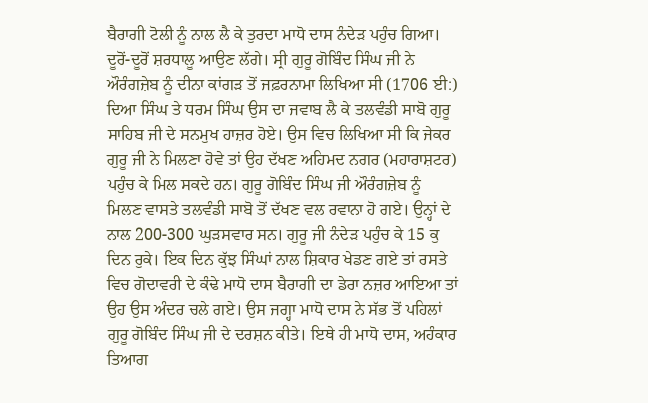ਬੈਰਾਗੀ ਟੋਲੀ ਨੂੰ ਨਾਲ ਲੈ ਕੇ ਤੁਰਦਾ ਮਾਧੋ ਦਾਸ ਨੰਦੇੜ ਪਹੁੰਚ ਗਿਆ। ਦੂਰੋਂ-ਦੂਰੋਂ ਸ਼ਰਧਾਲੂ ਆਉਣ ਲੱਗੇ। ਸ੍ਰੀ ਗੁਰੂ ਗੋਬਿੰਦ ਸਿੰਘ ਜੀ ਨੇ ਔਰੰਗਜ਼ੇਬ ਨੂੰ ਦੀਨਾ ਕਾਂਗੜ ਤੋਂ ਜਫ਼ਰਨਾਮਾ ਲਿਖਿਆ ਸੀ (1706 ਈ:) ਦਿਆ ਸਿੰਘ ਤੇ ਧਰਮ ਸਿੰਘ ਉਸ ਦਾ ਜਵਾਬ ਲੈ ਕੇ ਤਲਵੰਡੀ ਸਾਬੋ ਗੁਰੂ ਸਾਹਿਬ ਜੀ ਦੇ ਸਨਮੁਖ ਹਾਜ਼ਰ ਹੋਏ। ਉਸ ਵਿਚ ਲਿਖਿਆ ਸੀ ਕਿ ਜੇਕਰ ਗੁਰੂ ਜੀ ਨੇ ਮਿਲਣਾ ਹੋਵੇ ਤਾਂ ਉਹ ਦੱਖਣ ਅਹਿਮਦ ਨਗਰ (ਮਹਾਰਾਸ਼ਟਰ) ਪਹੁੰਚ ਕੇ ਮਿਲ ਸਕਦੇ ਹਨ। ਗੁਰੂ ਗੋਬਿੰਦ ਸਿੰਘ ਜੀ ਔਰੰਗਜ਼ੇਬ ਨੂੰ ਮਿਲਣ ਵਾਸਤੇ ਤਲਵੰਡੀ ਸਾਬੋ ਤੋਂ ਦੱਖਣ ਵਲ ਰਵਾਨਾ ਹੋ ਗਏ। ਉਨ੍ਹਾਂ ਦੇ ਨਾਲ 200-300 ਘੁੜਸਵਾਰ ਸਨ। ਗੁਰੂ ਜੀ ਨੰਦੇੜ ਪਹੁੰਚ ਕੇ 15 ਕੁ ਦਿਨ ਰੁਕੇ। ਇਕ ਦਿਨ ਕੁੱਝ ਸਿੰਘਾਂ ਨਾਲ ਸ਼ਿਕਾਰ ਖੇਡਣ ਗਏ ਤਾਂ ਰਸਤੇ ਵਿਚ ਗੋਦਾਵਰੀ ਦੇ ਕੰਢੇ ਮਾਧੋ ਦਾਸ ਬੈਰਾਗੀ ਦਾ ਡੇਰਾ ਨਜ਼ਰ ਆਇਆ ਤਾਂ ਉਹ ਉਸ ਅੰਦਰ ਚਲੇ ਗਏ। ਉਸ ਜਗ੍ਹਾ ਮਾਧੋ ਦਾਸ ਨੇ ਸੱਭ ਤੋਂ ਪਹਿਲਾਂ ਗੁਰੂ ਗੋਬਿੰਦ ਸਿੰਘ ਜੀ ਦੇ ਦਰਸ਼ਨ ਕੀਤੇ। ਇਥੇ ਹੀ ਮਾਧੋ ਦਾਸ, ਅਹੰਕਾਰ ਤਿਆਗ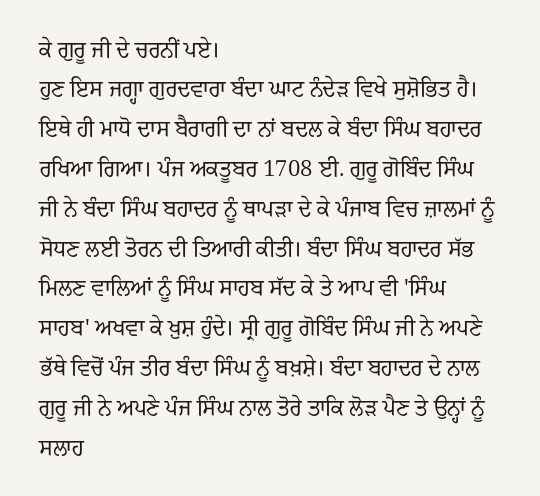ਕੇ ਗੁਰੂ ਜੀ ਦੇ ਚਰਨੀਂ ਪਏ।
ਹੁਣ ਇਸ ਜਗ੍ਹਾ ਗੁਰਦਵਾਰਾ ਬੰਦਾ ਘਾਟ ਨੰਦੇੜ ਵਿਖੇ ਸੁਸ਼ੋਭਿਤ ਹੈ। ਇਥੇ ਹੀ ਮਾਧੋ ਦਾਸ ਬੈਰਾਗੀ ਦਾ ਨਾਂ ਬਦਲ ਕੇ ਬੰਦਾ ਸਿੰਘ ਬਹਾਦਰ ਰਖਿਆ ਗਿਆ। ਪੰਜ ਅਕਤੂਬਰ 1708 ਈ. ਗੁਰੂ ਗੋਬਿੰਦ ਸਿੰਘ ਜੀ ਨੇ ਬੰਦਾ ਸਿੰਘ ਬਹਾਦਰ ਨੂੰ ਥਾਪੜਾ ਦੇ ਕੇ ਪੰਜਾਬ ਵਿਚ ਜ਼ਾਲਮਾਂ ਨੂੰ ਸੋਧਣ ਲਈ ਤੋਰਨ ਦੀ ਤਿਆਰੀ ਕੀਤੀ। ਬੰਦਾ ਸਿੰਘ ਬਹਾਦਰ ਸੱਭ ਮਿਲਣ ਵਾਲਿਆਂ ਨੂੰ ਸਿੰਘ ਸਾਹਬ ਸੱਦ ਕੇ ਤੇ ਆਪ ਵੀ 'ਸਿੰਘ ਸਾਹਬ' ਅਖਵਾ ਕੇ ਖ਼ੁਸ਼ ਹੁੰਦੇ। ਸ੍ਰੀ ਗੁਰੂ ਗੋਬਿੰਦ ਸਿੰਘ ਜੀ ਨੇ ਅਪਣੇ ਭੱਥੇ ਵਿਚੋਂ ਪੰਜ ਤੀਰ ਬੰਦਾ ਸਿੰਘ ਨੂੰ ਬਖ਼ਸ਼ੇ। ਬੰਦਾ ਬਹਾਦਰ ਦੇ ਨਾਲ ਗੁਰੂ ਜੀ ਨੇ ਅਪਣੇ ਪੰਜ ਸਿੰਘ ਨਾਲ ਤੋਰੇ ਤਾਕਿ ਲੋੜ ਪੈਣ ਤੇ ਉਨ੍ਹਾਂ ਨੂੰ ਸਲਾਹ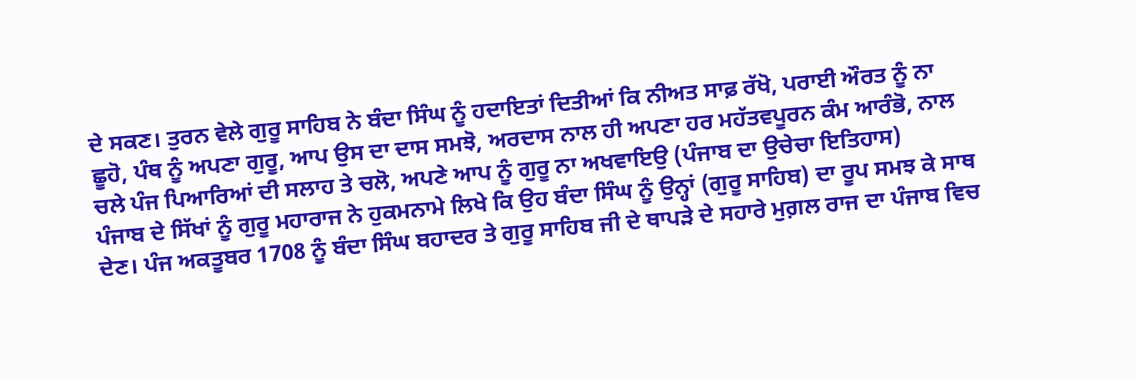ਦੇ ਸਕਣ। ਤੁਰਨ ਵੇਲੇ ਗੁਰੂ ਸਾਹਿਬ ਨੇ ਬੰਦਾ ਸਿੰਘ ਨੂੰ ਹਦਾਇਤਾਂ ਦਿਤੀਆਂ ਕਿ ਨੀਅਤ ਸਾਫ਼ ਰੱਖੋ, ਪਰਾਈ ਔਰਤ ਨੂੰ ਨਾ ਛੂਹੋ, ਪੰਥ ਨੂੰ ਅਪਣਾ ਗੁਰੂ, ਆਪ ਉਸ ਦਾ ਦਾਸ ਸਮਝੋ, ਅਰਦਾਸ ਨਾਲ ਹੀ ਅਪਣਾ ਹਰ ਮਹੱਤਵਪੂਰਨ ਕੰਮ ਆਰੰਭੋ, ਨਾਲ ਚਲੇ ਪੰਜ ਪਿਆਰਿਆਂ ਦੀ ਸਲਾਹ ਤੇ ਚਲੋ, ਅਪਣੇ ਆਪ ਨੂੰ ਗੁਰੂ ਨਾ ਅਖਵਾਇਉ (ਪੰਜਾਬ ਦਾ ਉਚੇਚਾ ਇਤਿਹਾਸ)
ਪੰਜਾਬ ਦੇ ਸਿੱਖਾਂ ਨੂੰ ਗੁਰੂ ਮਹਾਰਾਜ ਨੇ ਹੁਕਮਨਾਮੇ ਲਿਖੇ ਕਿ ਉਹ ਬੰਦਾ ਸਿੰਘ ਨੂੰ ਉਨ੍ਹਾਂ (ਗੁਰੂ ਸਾਹਿਬ) ਦਾ ਰੂਪ ਸਮਝ ਕੇ ਸਾਥ ਦੇਣ। ਪੰਜ ਅਕਤੂਬਰ 1708 ਨੂੰ ਬੰਦਾ ਸਿੰਘ ਬਹਾਦਰ ਤੇ ਗੁਰੂ ਸਾਹਿਬ ਜੀ ਦੇ ਥਾਪੜੇ ਦੇ ਸਹਾਰੇ ਮੁਗ਼ਲ ਰਾਜ ਦਾ ਪੰਜਾਬ ਵਿਚ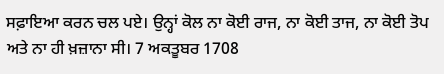ਸਫ਼ਾਇਆ ਕਰਨ ਚਲ ਪਏ। ਉਨ੍ਹਾਂ ਕੋਲ ਨਾ ਕੋਈ ਰਾਜ, ਨਾ ਕੋਈ ਤਾਜ, ਨਾ ਕੋਈ ਤੋਪ ਅਤੇ ਨਾ ਹੀ ਖ਼ਜ਼ਾਨਾ ਸੀ। 7 ਅਕਤੂਬਰ 1708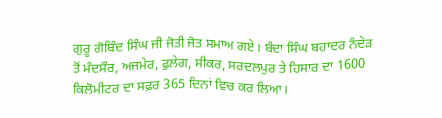ਗੁਰੂ ਗੋਬਿੰਦ ਸਿੰਘ ਜੀ ਜੋਤੀ ਜੋਤ ਸਮਾਅ ਗਏ। ਬੰਦਾ ਸਿੰਘ ਬਹਾਦਰ ਨੰਦੇੜ ਤੋਂ ਮੰਦਸੌਰ, ਅਜਮੇਰ, ਫੁਲੇਗ, ਸੀਕਰ, ਸਰਦਲਪੁਰ ਤੇ ਹਿਸਾਰ ਦਾ 1600 ਕਿਲੋਮੀਟਰ ਦਾ ਸਫ਼ਰ 365 ਦਿਨਾਂ ਵਿਚ ਕਰ ਲਿਆ।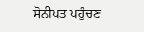ਸੋਨੀਪਤ ਪਹੁੰਚਣ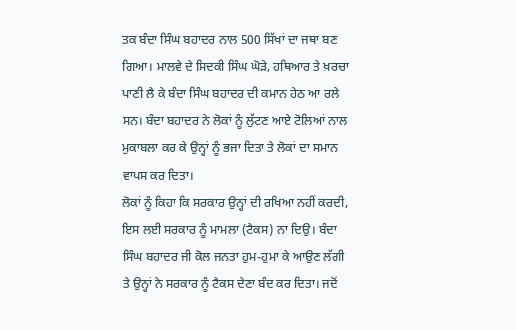ਤਕ ਬੰਦਾ ਸਿੰਘ ਬਹਾਦਰ ਨਾਲ 500 ਸਿੱਖਾਂ ਦਾ ਜਥਾ ਬਣ ਗਿਆ। ਮਾਲਵੇ ਦੇ ਸਿਦਕੀ ਸਿੰਘ ਘੋੜੇ, ਹਥਿਆਰ ਤੇ ਖ਼ਰਚਾ ਪਾਣੀ ਲੈ ਕੇ ਬੰਦਾ ਸਿੰਘ ਬਹਾਦਰ ਦੀ ਕਮਾਨ ਹੇਠ ਆ ਰਲੇ ਸਨ। ਬੰਦਾ ਬਹਾਦਰ ਨੇ ਲੋਕਾਂ ਨੂੰ ਲੁੱਟਣ ਆਏ ਟੋਲਿਆਂ ਨਾਲ ਮੁਕਾਬਲਾ ਕਰ ਕੇ ਉਨ੍ਹਾਂ ਨੂੰ ਭਜਾ ਦਿਤਾ ਤੇ ਲੋਕਾਂ ਦਾ ਸਮਾਨ ਵਾਪਸ ਕਰ ਦਿਤਾ।
ਲੋਕਾਂ ਨੂੰ ਕਿਹਾ ਕਿ ਸਰਕਾਰ ਉਨ੍ਹਾਂ ਦੀ ਰਖਿਆ ਨਹੀਂ ਕਰਦੀ, ਇਸ ਲਈ ਸਰਕਾਰ ਨੂੰ ਮਾਮਲਾ (ਟੈਕਸ) ਨਾ ਦਿਉ। ਬੰਦਾ ਸਿੰਘ ਬਹਾਦਰ ਜੀ ਕੋਲ ਜਨਤਾ ਹੁਮ-ਹੁਮਾ ਕੇ ਆਉਣ ਲੱਗੀ ਤੇ ਉਨ੍ਹਾਂ ਨੇ ਸਰਕਾਰ ਨੂੰ ਟੈਕਸ ਦੇਣਾ ਬੰਦ ਕਰ ਦਿਤਾ। ਜਦੋਂ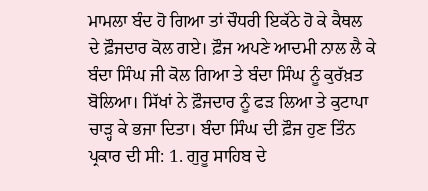ਮਾਮਲਾ ਬੰਦ ਹੋ ਗਿਆ ਤਾਂ ਚੌਧਰੀ ਇਕੱਠੇ ਹੋ ਕੇ ਕੈਥਲ ਦੇ ਫ਼ੌਜਦਾਰ ਕੋਲ ਗਏ। ਫ਼ੌਜ ਅਪਣੇ ਆਦਮੀ ਨਾਲ ਲੈ ਕੇ ਬੰਦਾ ਸਿੰਘ ਜੀ ਕੋਲ ਗਿਆ ਤੇ ਬੰਦਾ ਸਿੰਘ ਨੂੰ ਕੁਰੱਖ਼ਤ ਬੋਲਿਆ। ਸਿੱਖਾਂ ਨੇ ਫ਼ੌਜਦਾਰ ਨੂੰ ਫੜ ਲਿਆ ਤੇ ਕੁਟਾਪਾ ਚਾੜ੍ਹ ਕੇ ਭਜਾ ਦਿਤਾ। ਬੰਦਾ ਸਿੰਘ ਦੀ ਫ਼ੌਜ ਹੁਣ ਤਿੰਨ ਪ੍ਰਕਾਰ ਦੀ ਸੀ: 1. ਗੁਰੂ ਸਾਹਿਬ ਦੇ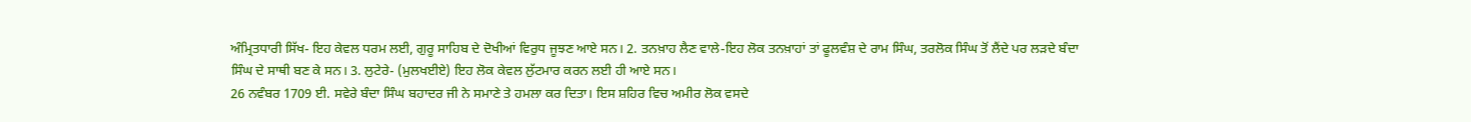ਅੰਮ੍ਰਿਤਧਾਰੀ ਸਿੱਖ- ਇਹ ਕੇਵਲ ਧਰਮ ਲਈ, ਗੁਰੂ ਸਾਹਿਬ ਦੇ ਦੋਖੀਆਂ ਵਿਰੁਧ ਜੂਝਣ ਆਏ ਸਨ। 2. ਤਨਖ਼ਾਹ ਲੈਣ ਵਾਲੇ-ਇਹ ਲੋਕ ਤਨਖ਼ਾਹਾਂ ਤਾਂ ਫੂਲਵੰਸ਼ ਦੇ ਰਾਮ ਸਿੰਘ, ਤਰਲੋਕ ਸਿੰਘ ਤੋਂ ਲੈਂਦੇ ਪਰ ਲੜਦੇ ਬੰਦਾ ਸਿੰਘ ਦੇ ਸਾਥੀ ਬਣ ਕੇ ਸਨ। 3. ਲੁਟੇਰੇ- (ਮੁਲਖਈਏ) ਇਹ ਲੋਕ ਕੇਵਲ ਲੁੱਟਮਾਰ ਕਰਨ ਲਈ ਹੀ ਆਏ ਸਨ।
26 ਨਵੰਬਰ 1709 ਈ. ਸਵੇਰੇ ਬੰਦਾ ਸਿੰਘ ਬਹਾਦਰ ਜੀ ਨੇ ਸਮਾਣੇ ਤੇ ਹਮਲਾ ਕਰ ਦਿਤਾ। ਇਸ ਸ਼ਹਿਰ ਵਿਚ ਅਮੀਰ ਲੋਕ ਵਸਦੇ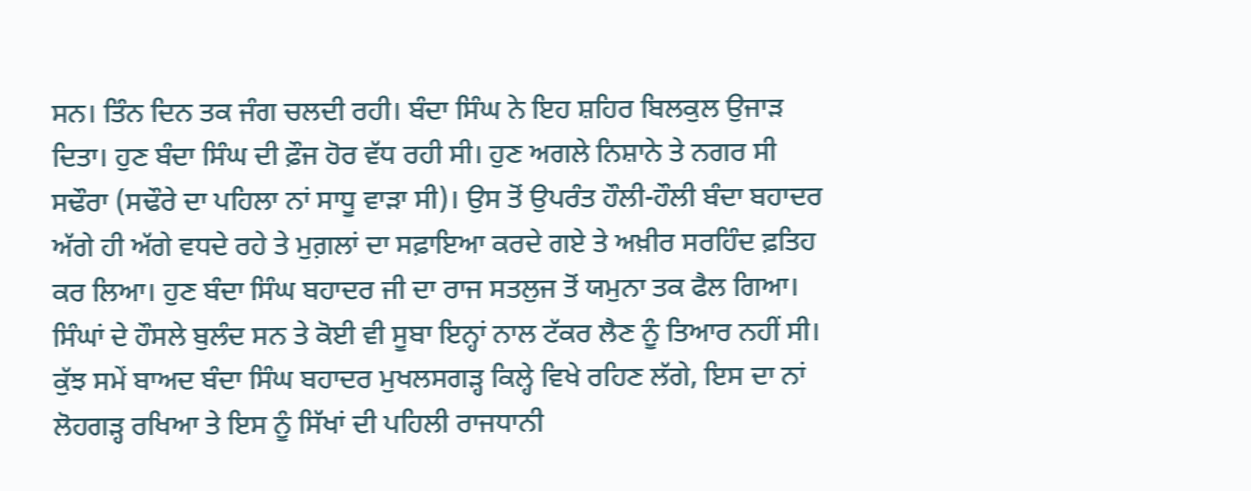ਸਨ। ਤਿੰਨ ਦਿਨ ਤਕ ਜੰਗ ਚਲਦੀ ਰਹੀ। ਬੰਦਾ ਸਿੰਘ ਨੇ ਇਹ ਸ਼ਹਿਰ ਬਿਲਕੁਲ ਉਜਾੜ ਦਿਤਾ। ਹੁਣ ਬੰਦਾ ਸਿੰਘ ਦੀ ਫ਼ੌਜ ਹੋਰ ਵੱਧ ਰਹੀ ਸੀ। ਹੁਣ ਅਗਲੇ ਨਿਸ਼ਾਨੇ ਤੇ ਨਗਰ ਸੀ ਸਢੌਰਾ (ਸਢੌਰੇ ਦਾ ਪਹਿਲਾ ਨਾਂ ਸਾਧੂ ਵਾੜਾ ਸੀ)। ਉਸ ਤੋਂ ਉਪਰੰਤ ਹੌਲੀ-ਹੌਲੀ ਬੰਦਾ ਬਹਾਦਰ ਅੱਗੇ ਹੀ ਅੱਗੇ ਵਧਦੇ ਰਹੇ ਤੇ ਮੁਗ਼ਲਾਂ ਦਾ ਸਫ਼ਾਇਆ ਕਰਦੇ ਗਏ ਤੇ ਅਖ਼ੀਰ ਸਰਹਿੰਦ ਫ਼ਤਿਹ ਕਰ ਲਿਆ। ਹੁਣ ਬੰਦਾ ਸਿੰਘ ਬਹਾਦਰ ਜੀ ਦਾ ਰਾਜ ਸਤਲੁਜ ਤੋਂ ਯਮੁਨਾ ਤਕ ਫੈਲ ਗਿਆ। ਸਿੰਘਾਂ ਦੇ ਹੌਸਲੇ ਬੁਲੰਦ ਸਨ ਤੇ ਕੋਈ ਵੀ ਸੂਬਾ ਇਨ੍ਹਾਂ ਨਾਲ ਟੱਕਰ ਲੈਣ ਨੂੰ ਤਿਆਰ ਨਹੀਂ ਸੀ। ਕੁੱਝ ਸਮੇਂ ਬਾਅਦ ਬੰਦਾ ਸਿੰਘ ਬਹਾਦਰ ਮੁਖਲਸਗੜ੍ਹ ਕਿਲ੍ਹੇ ਵਿਖੇ ਰਹਿਣ ਲੱਗੇ, ਇਸ ਦਾ ਨਾਂ ਲੋਹਗੜ੍ਹ ਰਖਿਆ ਤੇ ਇਸ ਨੂੰ ਸਿੱਖਾਂ ਦੀ ਪਹਿਲੀ ਰਾਜਧਾਨੀ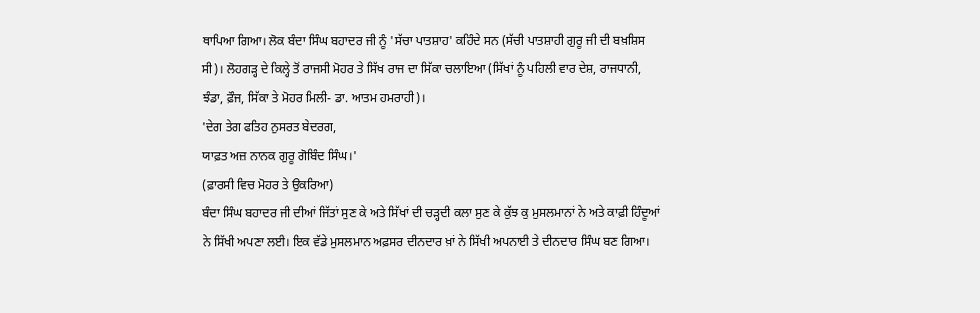ਥਾਪਿਆ ਗਿਆ। ਲੋਕ ਬੰਦਾ ਸਿੰਘ ਬਹਾਦਰ ਜੀ ਨੂੰ 'ਸੱਚਾ ਪਾਤਸ਼ਾਹ' ਕਹਿੰਦੇ ਸਨ (ਸੱਚੀ ਪਾਤਸ਼ਾਹੀ ਗੁਰੂ ਜੀ ਦੀ ਬਖ਼ਸ਼ਿਸ ਸੀ)। ਲੋਹਗੜ੍ਹ ਦੇ ਕਿਲ੍ਹੇ ਤੋਂ ਰਾਜਸੀ ਮੋਹਰ ਤੇ ਸਿੱਖ ਰਾਜ ਦਾ ਸਿੱਕਾ ਚਲਾਇਆ (ਸਿੱਖਾਂ ਨੂੰ ਪਹਿਲੀ ਵਾਰ ਦੇਸ਼, ਰਾਜਧਾਨੀ, ਝੰਡਾ, ਫ਼ੌਜ, ਸਿੱਕਾ ਤੇ ਮੋਹਰ ਮਿਲੀ- ਡਾ. ਆਤਮ ਹਮਰਾਹੀ)।
'ਦੇਗ ਤੇਗ ਫਤਿਹ ਨੁਸਰਤ ਬੇਦਰਗ,
ਯਾਫ਼ਤ ਅਜ਼ ਨਾਨਕ ਗੁਰੂ ਗੋਬਿੰਦ ਸਿੰਘ।'
(ਫ਼ਾਰਸੀ ਵਿਚ ਮੋਹਰ ਤੇ ਉਕਰਿਆ)
ਬੰਦਾ ਸਿੰਘ ਬਹਾਦਰ ਜੀ ਦੀਆਂ ਜਿੱਤਾਂ ਸੁਣ ਕੇ ਅਤੇ ਸਿੱਖਾਂ ਦੀ ਚੜ੍ਹਦੀ ਕਲਾ ਸੁਣ ਕੇ ਕੁੱਝ ਕੁ ਮੁਸਲਮਾਨਾਂ ਨੇ ਅਤੇ ਕਾਫ਼ੀ ਹਿੰਦੂਆਂ ਨੇ ਸਿੱਖੀ ਅਪਣਾ ਲਈ। ਇਕ ਵੱਡੇ ਮੁਸਲਮਾਨ ਅਫ਼ਸਰ ਦੀਨਦਾਰ ਖ਼ਾਂ ਨੇ ਸਿੱਖੀ ਅਪਨਾਈ ਤੇ ਦੀਨਦਾਰ ਸਿੰਘ ਬਣ ਗਿਆ।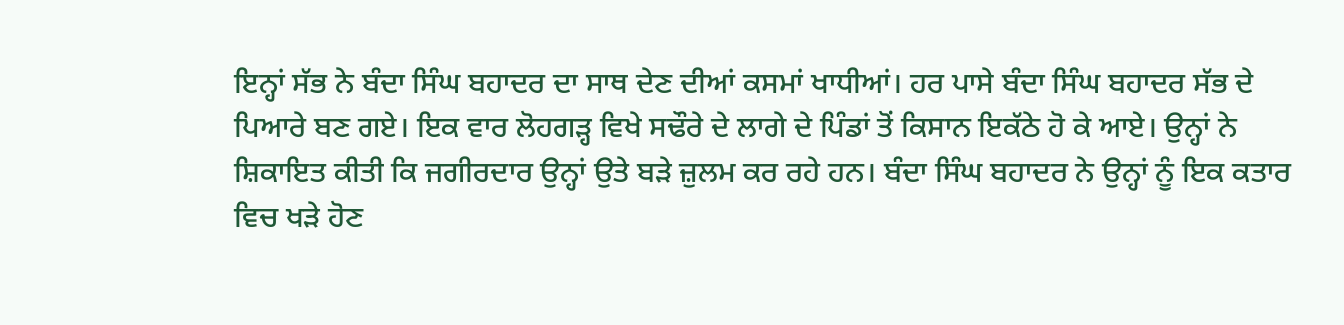ਇਨ੍ਹਾਂ ਸੱਭ ਨੇ ਬੰਦਾ ਸਿੰਘ ਬਹਾਦਰ ਦਾ ਸਾਥ ਦੇਣ ਦੀਆਂ ਕਸਮਾਂ ਖਾਧੀਆਂ। ਹਰ ਪਾਸੇ ਬੰਦਾ ਸਿੰਘ ਬਹਾਦਰ ਸੱਭ ਦੇ ਪਿਆਰੇ ਬਣ ਗਏ। ਇਕ ਵਾਰ ਲੋਹਗੜ੍ਹ ਵਿਖੇ ਸਢੌਰੇ ਦੇ ਲਾਗੇ ਦੇ ਪਿੰਡਾਂ ਤੋਂ ਕਿਸਾਨ ਇਕੱਠੇ ਹੋ ਕੇ ਆਏ। ਉਨ੍ਹਾਂ ਨੇ ਸ਼ਿਕਾਇਤ ਕੀਤੀ ਕਿ ਜਗੀਰਦਾਰ ਉਨ੍ਹਾਂ ਉਤੇ ਬੜੇ ਜ਼ੁਲਮ ਕਰ ਰਹੇ ਹਨ। ਬੰਦਾ ਸਿੰਘ ਬਹਾਦਰ ਨੇ ਉਨ੍ਹਾਂ ਨੂੰ ਇਕ ਕਤਾਰ ਵਿਚ ਖੜੇ ਹੋਣ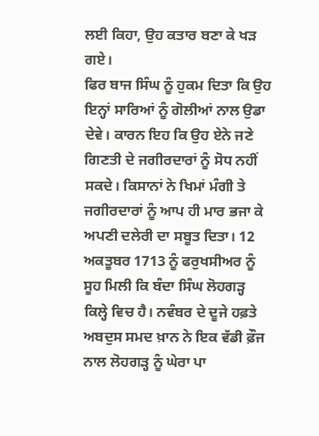ਲਈ ਕਿਹਾ, ਉਹ ਕਤਾਰ ਬਣਾ ਕੇ ਖੜ ਗਏ।
ਫਿਰ ਬਾਜ ਸਿੰਘ ਨੂੰ ਹੁਕਮ ਦਿਤਾ ਕਿ ਉਹ ਇਨ੍ਹਾਂ ਸਾਰਿਆਂ ਨੂੰ ਗੋਲੀਆਂ ਨਾਲ ਉਡਾ ਦੇਵੇ। ਕਾਰਨ ਇਹ ਕਿ ਉਹ ਏਨੇ ਜਣੇ ਗਿਣਤੀ ਦੇ ਜਗੀਰਦਾਰਾਂ ਨੂੰ ਸੋਧ ਨਹੀਂ ਸਕਦੇ। ਕਿਸਾਨਾਂ ਨੇ ਖਿਮਾਂ ਮੰਗੀ ਤੇ ਜਗੀਰਦਾਰਾਂ ਨੂੰ ਆਪ ਹੀ ਮਾਰ ਭਜਾ ਕੇ ਅਪਣੀ ਦਲੇਰੀ ਦਾ ਸਬੂਤ ਦਿਤਾ। 12 ਅਕਤੂਬਰ 1713 ਨੂੰ ਫਰੁਖਸੀਅਰ ਨੂੰ ਸੂਹ ਮਿਲੀ ਕਿ ਬੰਦਾ ਸਿੰਘ ਲੋਹਗੜ੍ਹ ਕਿਲ੍ਹੇ ਵਿਚ ਹੈ। ਨਵੰਬਰ ਦੇ ਦੂਜੇ ਹਫ਼ਤੇ ਅਬਦੁਸ ਸਮਦ ਖ਼ਾਨ ਨੇ ਇਕ ਵੱਡੀ ਫ਼ੌਜ ਨਾਲ ਲੋਹਗੜ੍ਹ ਨੂੰ ਘੇਰਾ ਪਾ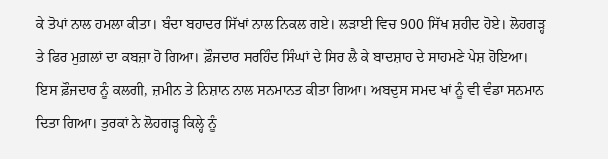ਕੇ ਤੋਪਾਂ ਨਾਲ ਹਮਲਾ ਕੀਤਾ। ਬੰਦਾ ਬਹਾਦਰ ਸਿੱਖਾਂ ਨਾਲ ਨਿਕਲ ਗਏ। ਲੜਾਈ ਵਿਚ 900 ਸਿੱਖ ਸ਼ਹੀਦ ਹੋਏ। ਲੋਹਗੜ੍ਹ ਤੇ ਫਿਰ ਮੁਗ਼ਲਾਂ ਦਾ ਕਬਜ਼ਾ ਹੋ ਗਿਆ। ਫ਼ੌਜਦਾਰ ਸਰਹਿੰਦ ਸਿੰਘਾਂ ਦੇ ਸਿਰ ਲੈ ਕੇ ਬਾਦਸ਼ਾਹ ਦੇ ਸਾਹਮਣੇ ਪੇਸ਼ ਹੋਇਆ। ਇਸ ਫ਼ੌਜਦਾਰ ਨੂੰ ਕਲਗੀ, ਜ਼ਮੀਨ ਤੇ ਨਿਸ਼ਾਨ ਨਾਲ ਸਨਮਾਨਤ ਕੀਤਾ ਗਿਆ। ਅਬਦੁਸ ਸਮਦ ਖਾਂ ਨੂੰ ਵੀ ਵੰਡਾ ਸਨਮਾਨ ਦਿਤਾ ਗਿਆ। ਤੁਰਕਾਂ ਨੇ ਲੋਹਗੜ੍ਹ ਕਿਲ੍ਹੇ ਨੂੰ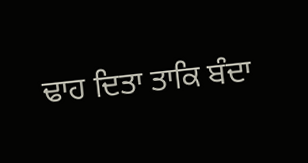ਢਾਹ ਦਿਤਾ ਤਾਕਿ ਬੰਦਾ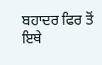ਬਹਾਦਰ ਫਿਰ ਤੋਂ ਇਥੇ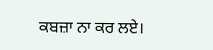ਕਬਜ਼ਾ ਨਾ ਕਰ ਲਏ।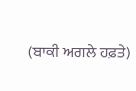(ਬਾਕੀ ਅਗਲੇ ਹਫ਼ਤੇ)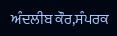ਅੰਦਲੀਬ ਕੌਰ,ਸੰਪਰਕ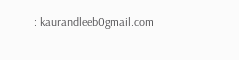: kaurandleeb0gmail.com